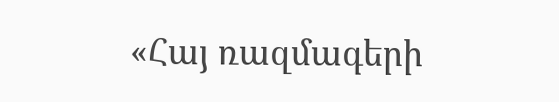«Հայ ռազմագերի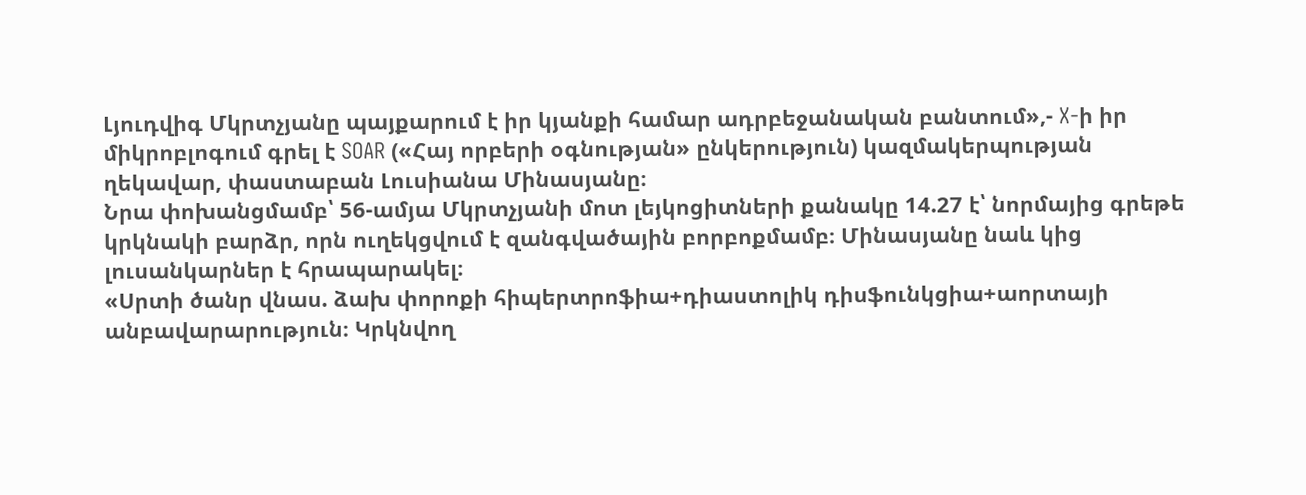Լյուդվիգ Մկրտչյանը պայքարում է իր կյանքի համար ադրբեջանական բանտում»,- X-ի իր միկրոբլոգում գրել է SOAR («Հայ որբերի օգնության» ընկերություն) կազմակերպության ղեկավար, փաստաբան Լուսիանա Մինասյանը։
Նրա փոխանցմամբ՝ 56-ամյա Մկրտչյանի մոտ լեյկոցիտների քանակը 14.27 է՝ նորմայից գրեթե կրկնակի բարձր, որն ուղեկցվում է զանգվածային բորբոքմամբ։ Մինասյանը նաև կից լուսանկարներ է հրապարակել։
«Սրտի ծանր վնաս. ձախ փորոքի հիպերտրոֆիա+դիաստոլիկ դիսֆունկցիա+աորտայի անբավարարություն։ Կրկնվող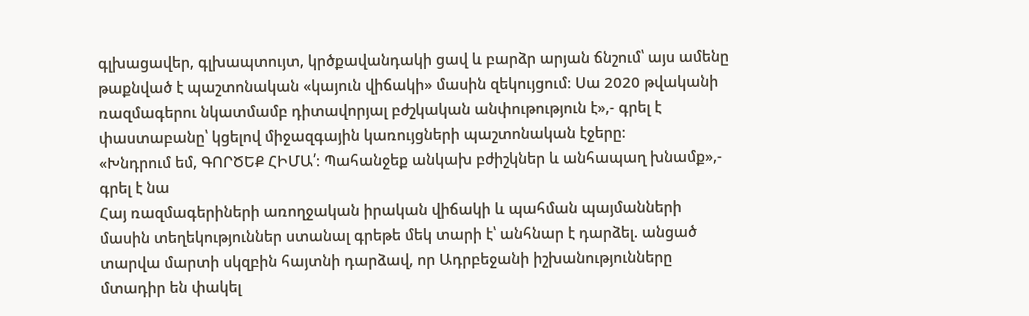գլխացավեր, գլխապտույտ, կրծքավանդակի ցավ և բարձր արյան ճնշում՝ այս ամենը թաքնված է պաշտոնական «կայուն վիճակի» մասին զեկույցում։ Սա 2020 թվականի ռազմագերու նկատմամբ դիտավորյալ բժշկական անփութություն է»,- գրել է փաստաբանը՝ կցելով միջազգային կառույցների պաշտոնական էջերը։
«Խնդրում եմ, ԳՈՐԾԵՔ ՀԻՄԱ՛։ Պահանջեք անկախ բժիշկներ և անհապաղ խնամք»,- գրել է նա
Հայ ռազմագերիների առողջական իրական վիճակի և պահման պայմանների մասին տեղեկություններ ստանալ գրեթե մեկ տարի է՝ անհնար է դարձել. անցած տարվա մարտի սկզբին հայտնի դարձավ, որ Ադրբեջանի իշխանությունները մտադիր են փակել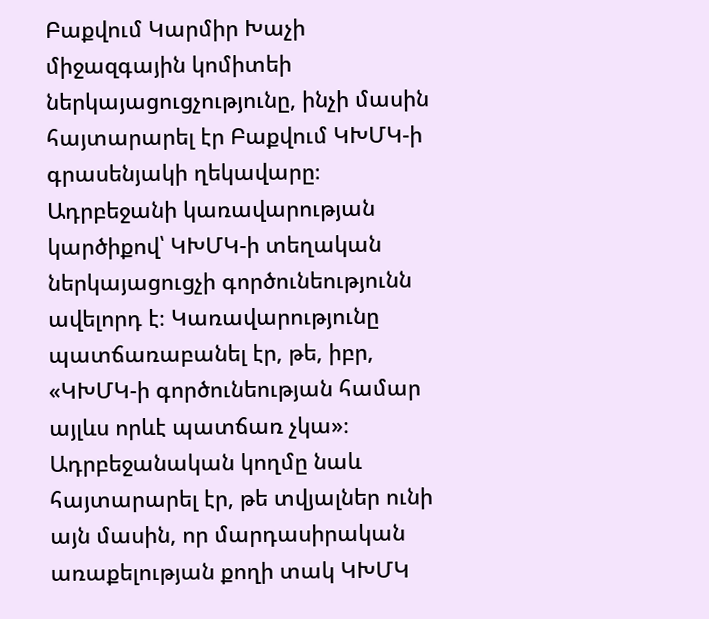Բաքվում Կարմիր Խաչի միջազգային կոմիտեի ներկայացուցչությունը, ինչի մասին հայտարարել էր Բաքվում ԿԽՄԿ-ի գրասենյակի ղեկավարը։ Ադրբեջանի կառավարության կարծիքով՝ ԿԽՄԿ-ի տեղական ներկայացուցչի գործունեությունն ավելորդ է։ Կառավարությունը պատճառաբանել էր, թե, իբր, «ԿԽՄԿ-ի գործունեության համար այլևս որևէ պատճառ չկա»։ Ադրբեջանական կողմը նաև հայտարարել էր, թե տվյալներ ունի այն մասին, որ մարդասիրական առաքելության քողի տակ ԿԽՄԿ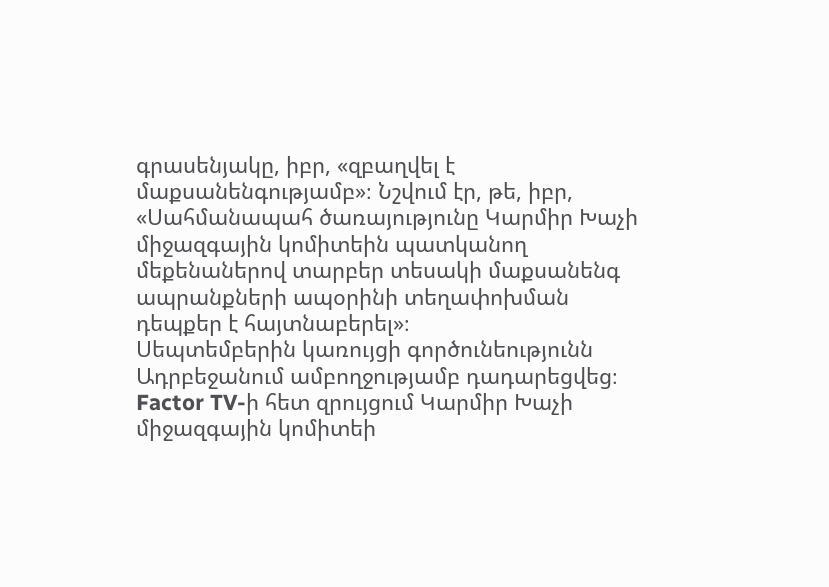գրասենյակը, իբր, «զբաղվել է մաքսանենգությամբ»։ Նշվում էր, թե, իբր, «Սահմանապահ ծառայությունը Կարմիր Խաչի միջազգային կոմիտեին պատկանող մեքենաներով տարբեր տեսակի մաքսանենգ ապրանքների ապօրինի տեղափոխման դեպքեր է հայտնաբերել»։
Սեպտեմբերին կառույցի գործունեությունն Ադրբեջանում ամբողջությամբ դադարեցվեց։
Factor TV-ի հետ զրույցում Կարմիր Խաչի միջազգային կոմիտեի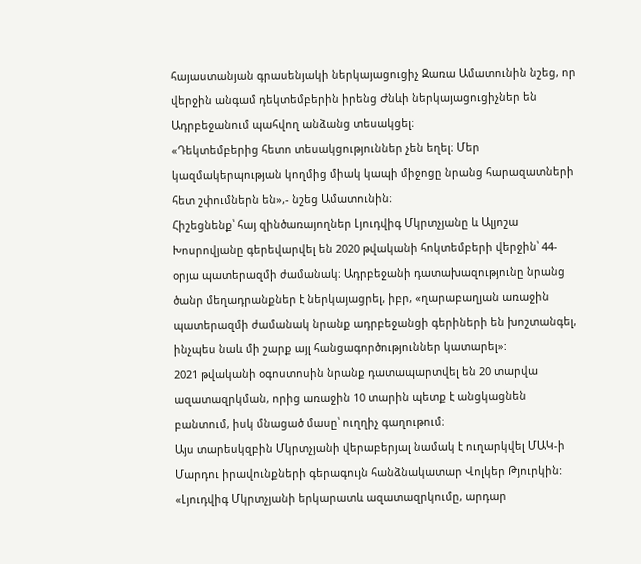հայաստանյան գրասենյակի ներկայացուցիչ Զառա Ամատունին նշեց, որ վերջին անգամ դեկտեմբերին իրենց Ժնևի ներկայացուցիչներ են Ադրբեջանում պահվող անձանց տեսակցել։
«Դեկտեմբերից հետո տեսակցություններ չեն եղել։ Մեր կազմակերպության կողմից միակ կապի միջոցը նրանց հարազատների հետ շփումներն են»,- նշեց Ամատունին։
Հիշեցնենք՝ հայ զինծառայողներ Լյուդվիգ Մկրտչյանը և Ալյոշա Խոսրովյանը գերեվարվել են 2020 թվականի հոկտեմբերի վերջին՝ 44-օրյա պատերազմի ժամանակ։ Ադրբեջանի դատախազությունը նրանց ծանր մեղադրանքներ է ներկայացրել, իբր, «ղարաբաղյան առաջին պատերազմի ժամանակ նրանք ադրբեջանցի գերիների են խոշտանգել, ինչպես նաև մի շարք այլ հանցագործություններ կատարել»:
2021 թվականի օգոստոսին նրանք դատապարտվել են 20 տարվա ազատազրկման, որից առաջին 10 տարին պետք է անցկացնեն բանտում, իսկ մնացած մասը՝ ուղղիչ գաղութում։
Այս տարեսկզբին Մկրտչյանի վերաբերյալ նամակ է ուղարկվել ՄԱԿ-ի Մարդու իրավունքների գերագույն հանձնակատար Վոլկեր Թյուրկին:
«Լյուդվիգ Մկրտչյանի երկարատև ազատազրկումը, արդար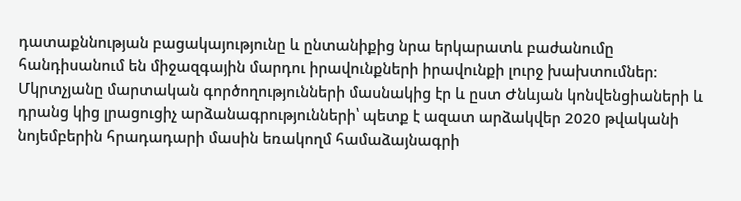դատաքննության բացակայությունը և ընտանիքից նրա երկարատև բաժանումը հանդիսանում են միջազգային մարդու իրավունքների իրավունքի լուրջ խախտումներ։ Մկրտչյանը մարտական գործողությունների մասնակից էր և ըստ Ժնևյան կոնվենցիաների և դրանց կից լրացուցիչ արձանագրությունների՝ պետք է ազատ արձակվեր 2020 թվականի նոյեմբերին հրադադարի մասին եռակողմ համաձայնագրի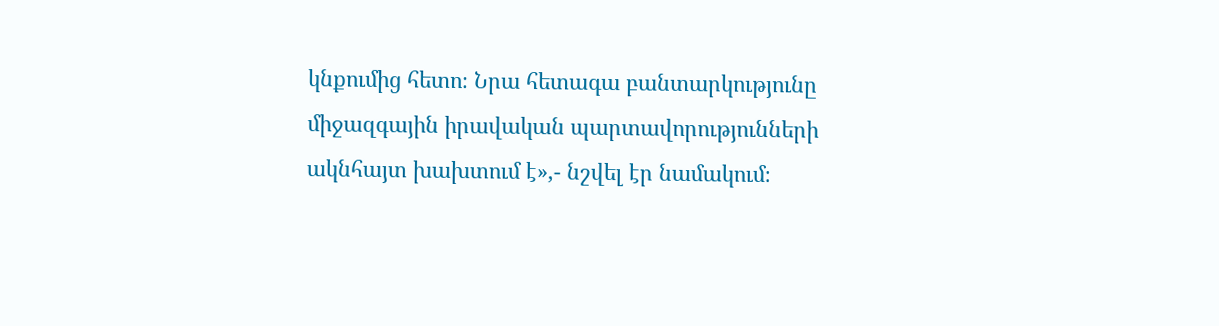կնքումից հետո։ Նրա հետագա բանտարկությունը միջազգային իրավական պարտավորությունների ակնհայտ խախտում է»,- նշվել էր նամակում։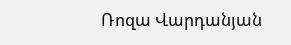Ռոզա Վարդանյան